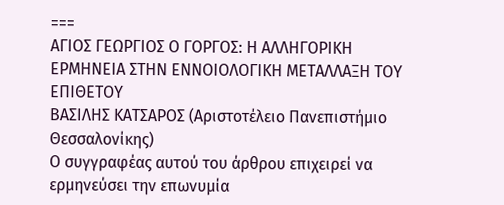===
ΑΓΙΟΣ ΓΕΩΡΓΙΟΣ Ο ΓΟΡΓΟΣ: Η ΑΛΛΗΓΟΡΙΚΗ ΕΡΜΗΝΕΙΑ ΣΤΗΝ ΕΝΝΟΙΟΛΟΓΙΚΗ ΜΕΤΑΛΛΑΞΗ ΤΟΥ ΕΠΙΘΕΤΟΥ
ΒΑΣΙΛΗΣ ΚΑΤΣΑΡΟΣ (Αριστοτέλειο Πανεπιστήμιο Θεσσαλονίκης)
Ο συγγραφέας αυτού του άρθρου επιχειρεί να ερμηνεύσει την επωνυμία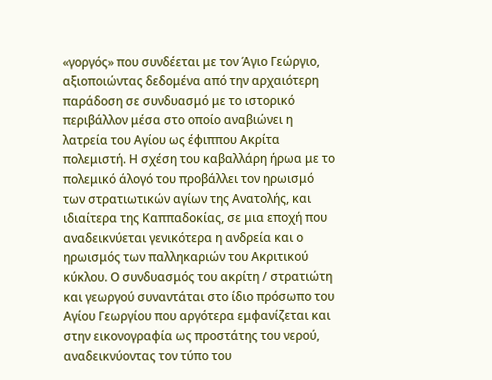«γοργός» που συνδέεται με τον Άγιο Γεώργιο, αξιοποιώντας δεδομένα από την αρχαιότερη παράδοση σε συνδυασμό με το ιστορικό περιβάλλον μέσα στο οποίο αναβιώνει η λατρεία του Αγίου ως έφιππου Ακρίτα πολεμιστή. Η σχέση του καβαλλάρη ήρωα με το πολεμικό άλογό του προβάλλει τον ηρωισμό των στρατιωτικών αγίων της Ανατολής, και ιδιαίτερα της Καππαδοκίας, σε μια εποχή που αναδεικνύεται γενικότερα η ανδρεία και ο ηρωισμός των παλληκαριών του Ακριτικού κύκλου. Ο συνδυασμός του ακρίτη / στρατιώτη και γεωργού συναντάται στο ίδιο πρόσωπο του Αγίου Γεωργίου που αργότερα εμφανίζεται και στην εικονογραφία ως προστάτης του νερού, αναδεικνύοντας τον τύπο του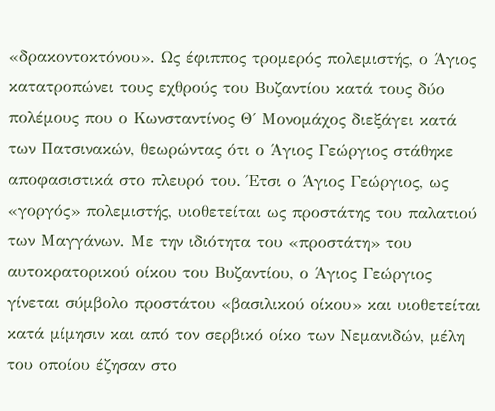«δρακοντοκτόνου». Ως έφιππος τρομερός πολεμιστής, ο Άγιος κατατροπώνει τους εχθρούς του Βυζαντίου κατά τους δύο πολέμους που ο Κωνσταντίνος Θ΄ Μονομάχος διεξάγει κατά των Πατσινακών, θεωρώντας ότι ο Άγιος Γεώργιος στάθηκε αποφασιστικά στο πλευρό του. Έτσι ο Άγιος Γεώργιος, ως «γοργός» πολεμιστής, υιοθετείται ως προστάτης του παλατιού των Μαγγάνων. Με την ιδιότητα του «προστάτη» του αυτοκρατορικού οίκου του Βυζαντίου, ο Άγιος Γεώργιος γίνεται σύμβολο προστάτου «βασιλικού οίκου» και υιοθετείται κατά μίμησιν και από τον σερβικό οίκο των Νεμανιδών, μέλη του οποίου έζησαν στο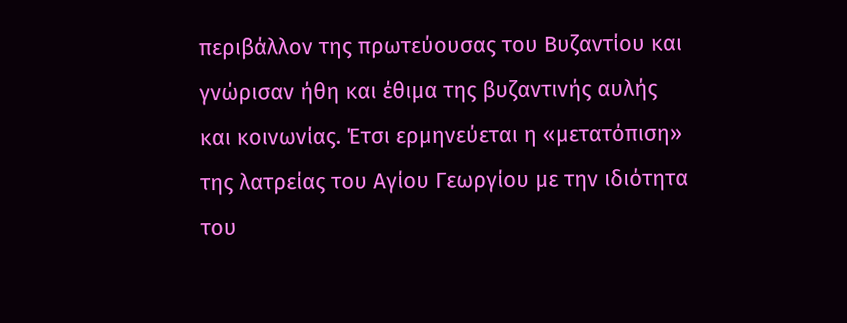περιβάλλον της πρωτεύουσας του Βυζαντίου και γνώρισαν ήθη και έθιμα της βυζαντινής αυλής και κοινωνίας. Έτσι ερμηνεύεται η «μετατόπιση» της λατρείας του Αγίου Γεωργίου με την ιδιότητα του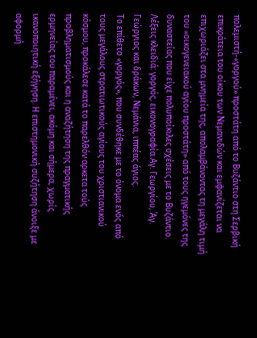πολεμιστή-«γοργού» προστάτη από το Βυζάντιο στη Σερβική επικράτεια του οίκου των Νεμανιδών και εμφανίζεται να επιχωριάζει στα μνημεία της, απολαμβάνοντας τη μεγάλη τιμή του «οικογενειακού αγίου προστάτη» από τους ηγεμόνες της δυναστείας που είχε πολυποίκιλες σχέσεις με το Βυζάντιο. Λέξεις κλειδιά: γοργός, εικονογραφία Αγ. Γεωργίου, Άγ. Γεώργιος και δράκων, Νεμάνια, ιππέας άγιος.
Το επίθετο «γοργός», που συνδέθηκε με το όνομα ενός από τους μεγάλους στρατιωτικούς αγίους του χριστιανικού κόσμου, προκάλεσε κατά το παρελθόν αρκετα τούς προβληματισμούς και η αναζήτηση της πραγματικής ερμηνείας του παραμένει, ακόμη και σήμερα, χωρίς ικανοποιητική εξήγηση. Η επιστημονική συζήτηση άνοιξε με αφορμή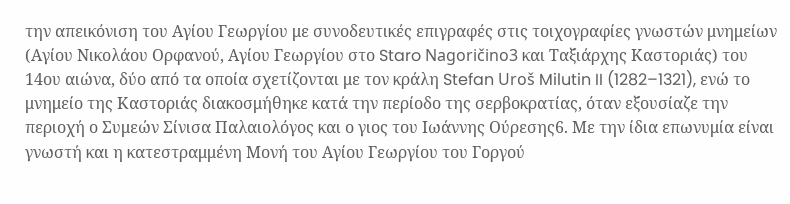την απεικόνιση του Αγίου Γεωργίου με συνοδευτικές επιγραφές στις τοιχογραφίες γνωστών μνημείων (Αγίου Νικολάου Ορφανού, Αγίου Γεωργίου στο Staro Nagoričino3 και Ταξιάρχης Καστοριάς) του 14ου αιώνα, δύο από τα οποία σχετίζονται με τον κράλη Stefan Uroš Milutin II (1282–1321), ενώ το μνημείο της Καστοριάς διακοσμήθηκε κατά την περίοδο της σερβοκρατίας, όταν εξουσίαζε την περιοχή ο Συμεών Σίνισα Παλαιολόγος και ο γιος του Ιωάννης Ούρεσης6. Με την ίδια επωνυμία είναι γνωστή και η κατεστραμμένη Μονή του Αγίου Γεωργίου του Γοργού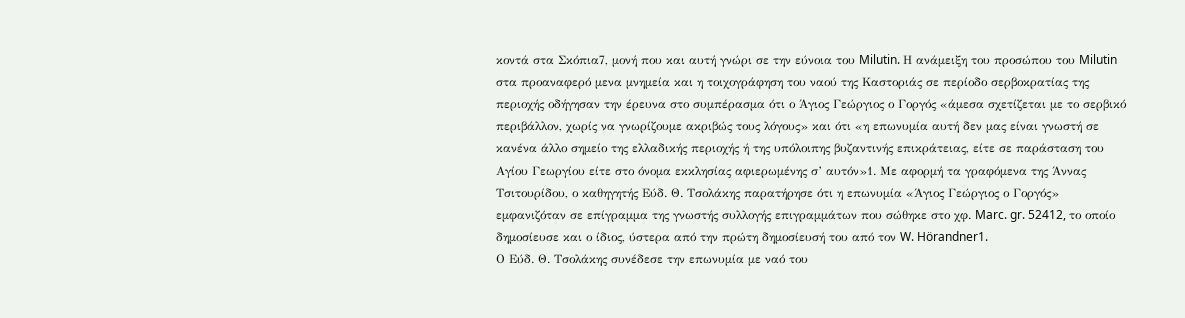κοντά στα Σκόπια7, μονή που και αυτή γνώρι σε την εύνοια του Milutin. Η ανάμειξη του προσώπου του Milutin στα προαναφερό μενα μνημεία και η τοιχογράφηση του ναού της Καστοριάς σε περίοδο σερβοκρατίας της περιοχής οδήγησαν την έρευνα στο συμπέρασμα ότι ο Άγιος Γεώργιος ο Γοργός «άμεσα σχετίζεται με το σερβικό περιβάλλον, χωρίς να γνωρίζουμε ακριβώς τους λόγους» και ότι «η επωνυμία αυτή δεν μας είναι γνωστή σε κανένα άλλο σημείο της ελλαδικής περιοχής ή της υπόλοιπης βυζαντινής επικράτειας, είτε σε παράσταση του Αγίου Γεωργίου είτε στο όνομα εκκλησίας αφιερωμένης σ’ αυτόν»1. Με αφορμή τα γραφόμενα της Άννας Τσιτουρίδου, ο καθηγητής Εύδ. Θ. Τσολάκης παρατήρησε ότι η επωνυμία «Άγιος Γεώργιος ο Γοργός» εμφανιζόταν σε επίγραμμα της γνωστής συλλογής επιγραμμάτων που σώθηκε στο χφ. Marc. gr. 52412, το οποίο δημοσίευσε και ο ίδιος, ύστερα από την πρώτη δημοσίευσή του από τον W. Hörandner1.
Ο Εύδ. Θ. Τσολάκης συνέδεσε την επωνυμία με ναό του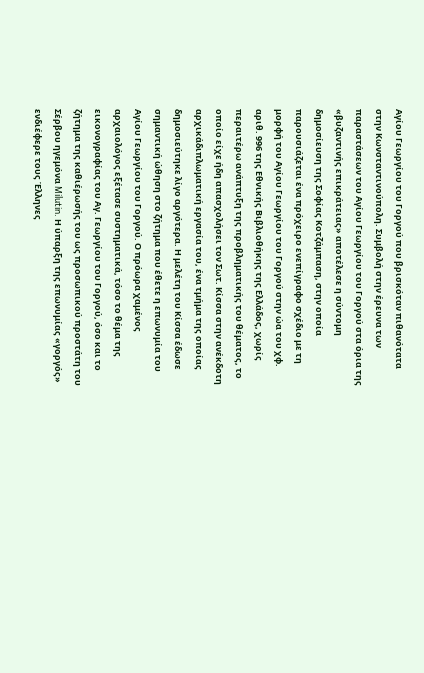Αγίου Γεωργίου του Γοργού που βρισκόταν πιθανότατα στην Κωνσταντινούπολη. Συμβολή στην έρευνα των παραστάσεων του Αγίου Γεωργίου του Γοργού στα όρια της «βυζαντινής επικράτειας» αποτέλεσε η σύντομη δημοσίευση της Σοφίας Κοτζάμπαση, στην οποία παρουσιάζεται ένα πρόχειρο ενεπίγραφο σχέδιο με τη μορφή του Αγίου Γεωργίου του Γοργού στην ώα του χφ. αριθ. 996 της Εθνικής Βιβλιοθήκης της Ελλάδος, χωρίς περαιτέρω ανάπτυξη της προβληματικής του θέματος, το οποίο είχε ήδη απασχολήσει τον Σωτ. Κίσσα στην ανέκδοτη αρχικάδιπλωματική εργασία του, ένα τμήμα της οποίας δημοσιεύτηκε λίγο αργότερα. Η μελέτη του Κίσσα έδωσε σημαντική ώθηση στο ζήτημα που έθετε η επωνυμία του Αγίου Γεωργίου του Γοργού. Ο πρόωρα χαμένος αρχαιολόγος εξέτασε συστηματικά, τόσο το θέμα της εικονογραφίας του Αγ. Γεωργίου του Γοργού, όσο και το ζήτημα της καθιέρωσής του ως προσωπικού προστάτη του Σέρβου ηγεμόνα Milutin. Η ύπαρξη της επωνυμίας «γοργός» ενδιέφερε τους Έλληνες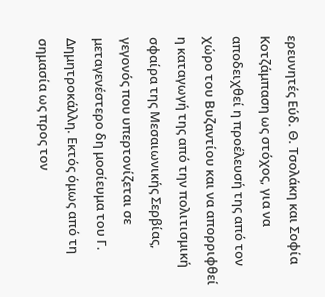ερευνητές Εύδ. Θ. Τσολάκη και Σοφία Κοτζάμπαση ως στόχος, για να αποδειχθεί η προέλευσή της από τον χώρο του Βυζαντίου και να απορριφθεί η καταγωγή της από την πολιτισμική σφαίρα της Μεσαιωνικής Σερβίας, γεγονός που υπερτονίζεται σε μεταγενέστερο δη μοσίευμα του Γ. Δημητροκάλλη. Εκτός όμως από τη σημασία ως προς τον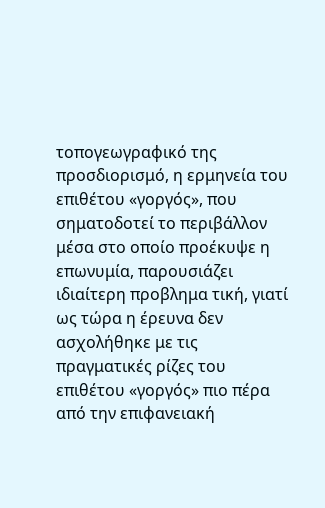τοπογεωγραφικό της προσδιορισμό, η ερμηνεία του επιθέτου «γοργός», που σηματοδοτεί το περιβάλλον μέσα στο οποίο προέκυψε η επωνυμία, παρουσιάζει ιδιαίτερη προβλημα τική, γιατί ως τώρα η έρευνα δεν ασχολήθηκε με τις πραγματικές ρίζες του επιθέτου «γοργός» πιο πέρα από την επιφανειακή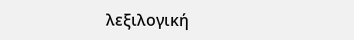λεξιλογική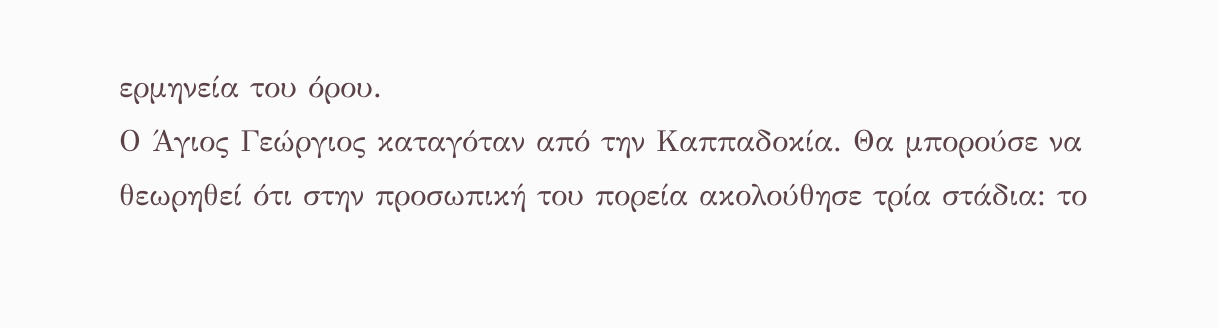ερμηνεία του όρου.
Ο Άγιος Γεώργιος καταγόταν από την Καππαδοκία. Θα μπορούσε να θεωρηθεί ότι στην προσωπική του πορεία ακολούθησε τρία στάδια: το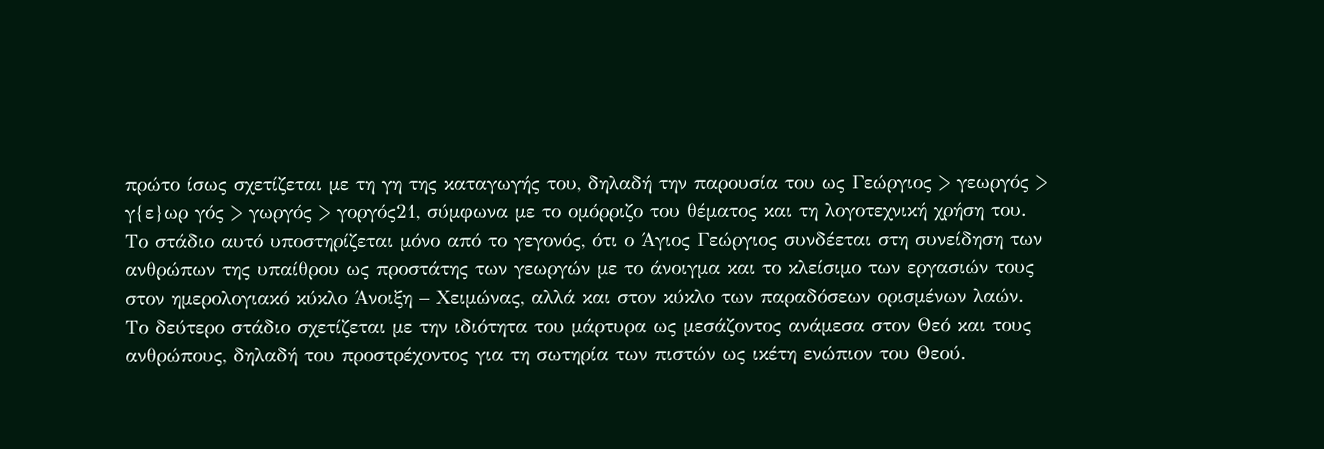πρώτο ίσως σχετίζεται με τη γη της καταγωγής του, δηλαδή την παρουσία του ως Γεώργιος > γεωργός > γ{ε}ωρ γός > γωργός > γοργός21, σύμφωνα με το ομόρριζο του θέματος και τη λογοτεχνική χρήση του. Το στάδιο αυτό υποστηρίζεται μόνο από το γεγονός, ότι ο Άγιος Γεώργιος συνδέεται στη συνείδηση των ανθρώπων της υπαίθρου ως προστάτης των γεωργών με το άνοιγμα και το κλείσιμο των εργασιών τους στον ημερολογιακό κύκλο Άνοιξη – Χειμώνας, αλλά και στον κύκλο των παραδόσεων ορισμένων λαών. Το δεύτερο στάδιο σχετίζεται με την ιδιότητα του μάρτυρα ως μεσάζοντος ανάμεσα στον Θεό και τους ανθρώπους, δηλαδή του προστρέχοντος για τη σωτηρία των πιστών ως ικέτη ενώπιον του Θεού.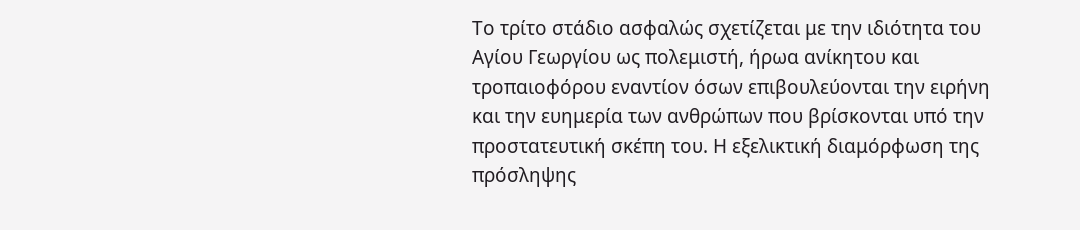Το τρίτο στάδιο ασφαλώς σχετίζεται με την ιδιότητα του Αγίου Γεωργίου ως πολεμιστή, ήρωα ανίκητου και τροπαιοφόρου εναντίον όσων επιβουλεύονται την ειρήνη και την ευημερία των ανθρώπων που βρίσκονται υπό την προστατευτική σκέπη του. Η εξελικτική διαμόρφωση της πρόσληψης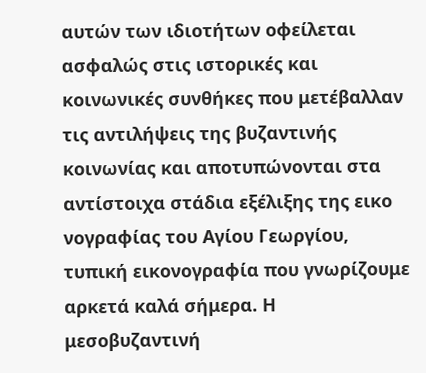αυτών των ιδιοτήτων οφείλεται ασφαλώς στις ιστορικές και κοινωνικές συνθήκες που μετέβαλλαν τις αντιλήψεις της βυζαντινής κοινωνίας και αποτυπώνονται στα αντίστοιχα στάδια εξέλιξης της εικο νογραφίας του Αγίου Γεωργίου, τυπική εικονογραφία που γνωρίζουμε αρκετά καλά σήμερα. Η μεσοβυζαντινή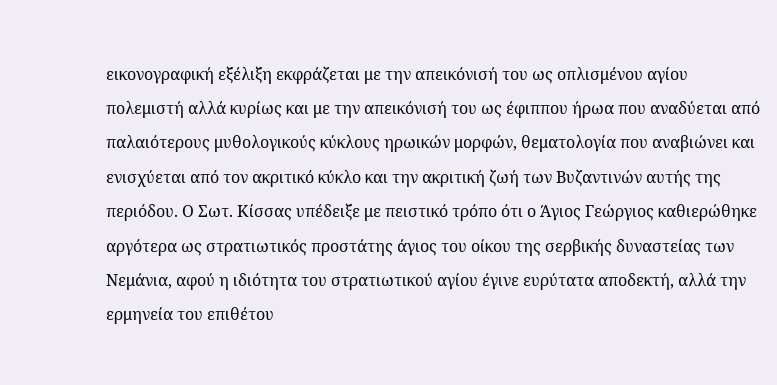εικονογραφική εξέλιξη εκφράζεται με την απεικόνισή του ως οπλισμένου αγίου πολεμιστή αλλά κυρίως και με την απεικόνισή του ως έφιππου ήρωα που αναδύεται από παλαιότερους μυθολογικούς κύκλους ηρωικών μορφών, θεματολογία που αναβιώνει και ενισχύεται από τον ακριτικό κύκλο και την ακριτική ζωή των Βυζαντινών αυτής της περιόδου. Ο Σωτ. Κίσσας υπέδειξε με πειστικό τρόπο ότι ο Άγιος Γεώργιος καθιερώθηκε αργότερα ως στρατιωτικός προστάτης άγιος του οίκου της σερβικής δυναστείας των Νεμάνια, αφού η ιδιότητα του στρατιωτικού αγίου έγινε ευρύτατα αποδεκτή, αλλά την ερμηνεία του επιθέτου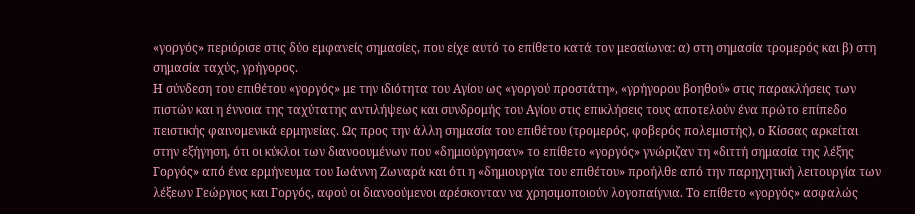«γοργός» περιόρισε στις δύο εμφανείς σημασίες, που είχε αυτό το επίθετο κατά τον μεσαίωνα: α) στη σημασία τρομερός και β) στη σημασία ταχύς, γρήγορος.
Η σύνδεση του επιθέτου «γοργός» με την ιδιότητα του Αγίου ως «γοργού προστάτη», «γρήγορου βοηθού» στις παρακλήσεις των πιστών και η έννοια της ταχύτατης αντιλήψεως και συνδρομής του Αγίου στις επικλήσεις τους αποτελούν ένα πρώτο επίπεδο πειστικής φαινομενικά ερμηνείας. Ως προς την άλλη σημασία του επιθέτου (τρομερός, φοβερός πολεμιστής), ο Κίσσας αρκείται στην εξήγηση, ότι οι κύκλοι των διανοουμένων που «δημιούργησαν» το επίθετο «γοργός» γνώριζαν τη «διττή σημασία της λέξης Γοργός» από ένα ερμήνευμα του Ιωάννη Ζωναρά και ότι η «δημιουργία του επιθέτου» προήλθε από την παρηχητική λειτουργία των λέξεων Γεώργιος και Γοργός, αφού οι διανοούμενοι αρέσκονταν να χρησιμοποιούν λογοπαίγνια. Το επίθετο «γοργός» ασφαλώς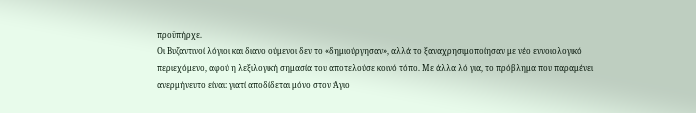προϋπήρχε.
Οι Βυζαντινοί λόγιοι και διανο ούμενοι δεν το «δημιούργησαν», αλλά το ξαναχρησιμοποίησαν με νέο εννοιολογικό περιεχόμενο, αφού η λεξιλογική σημασία του αποτελούσε κοινό τόπο. Με άλλα λό για, το πρόβλημα που παραμένει ανερμήνευτο είναι: γιατί αποδίδεται μόνο στον Άγιο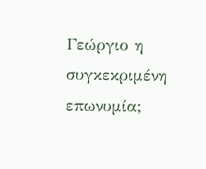Γεώργιο η συγκεκριμένη επωνυμία;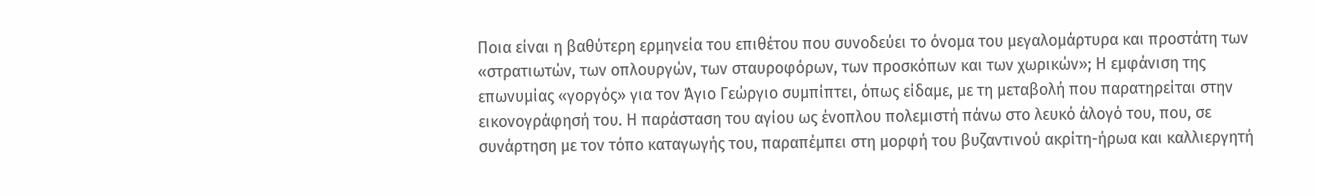Ποια είναι η βαθύτερη ερμηνεία του επιθέτου που συνοδεύει το όνομα του μεγαλομάρτυρα και προστάτη των «στρατιωτών, των οπλουργών, των σταυροφόρων, των προσκόπων και των χωρικών»; Η εμφάνιση της επωνυμίας «γοργός» για τον Άγιο Γεώργιο συμπίπτει, όπως είδαμε, με τη μεταβολή που παρατηρείται στην εικονογράφησή του. Η παράσταση του αγίου ως ένοπλου πολεμιστή πάνω στο λευκό άλογό του, που, σε συνάρτηση με τον τόπο καταγωγής του, παραπέμπει στη μορφή του βυζαντινού ακρίτη-ήρωα και καλλιεργητή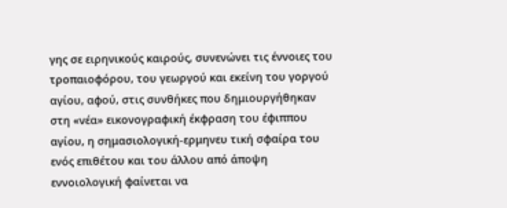γης σε ειρηνικούς καιρούς, συνενώνει τις έννοιες του τροπαιοφόρου, του γεωργού και εκείνη του γοργού αγίου, αφού, στις συνθήκες που δημιουργήθηκαν στη «νέα» εικονογραφική έκφραση του έφιππου αγίου, η σημασιολογική-ερμηνευ τική σφαίρα του ενός επιθέτου και του άλλου από άποψη εννοιολογική φαίνεται να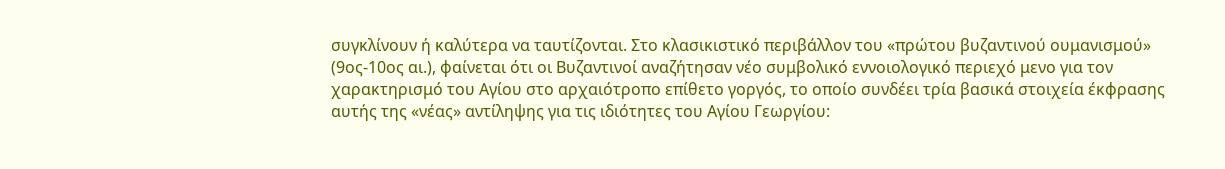συγκλίνουν ή καλύτερα να ταυτίζονται. Στο κλασικιστικό περιβάλλον του «πρώτου βυζαντινού ουμανισμού» (9ος-10ος αι.), φαίνεται ότι οι Βυζαντινοί αναζήτησαν νέο συμβολικό εννοιολογικό περιεχό μενο για τον χαρακτηρισμό του Αγίου στο αρχαιότροπο επίθετο γοργός, το οποίο συνδέει τρία βασικά στοιχεία έκφρασης αυτής της «νέας» αντίληψης για τις ιδιότητες του Αγίου Γεωργίου: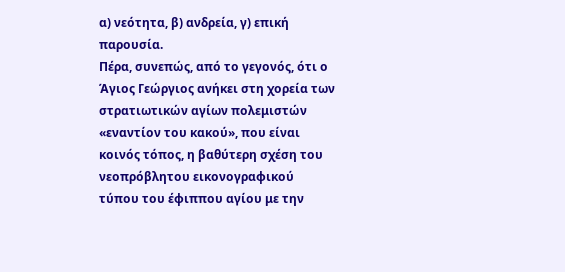α) νεότητα, β) ανδρεία, γ) επική παρουσία.
Πέρα, συνεπώς, από το γεγονός, ότι ο Άγιος Γεώργιος ανήκει στη χορεία των στρατιωτικών αγίων πολεμιστών «εναντίον του κακού», που είναι κοινός τόπος, η βαθύτερη σχέση του νεοπρόβλητου εικονογραφικού τύπου του έφιππου αγίου με την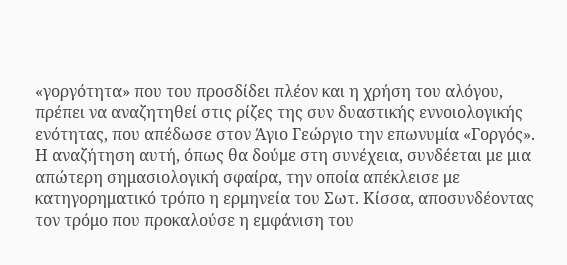«γοργότητα» που του προσδίδει πλέον και η χρήση του αλόγου, πρέπει να αναζητηθεί στις ρίζες της συν δυαστικής εννοιολογικής ενότητας, που απέδωσε στον Άγιο Γεώργιο την επωνυμία «Γοργός». Η αναζήτηση αυτή, όπως θα δούμε στη συνέχεια, συνδέεται με μια απώτερη σημασιολογική σφαίρα, την οποία απέκλεισε με κατηγορηματικό τρόπο η ερμηνεία του Σωτ. Κίσσα, αποσυνδέοντας τον τρόμο που προκαλούσε η εμφάνιση του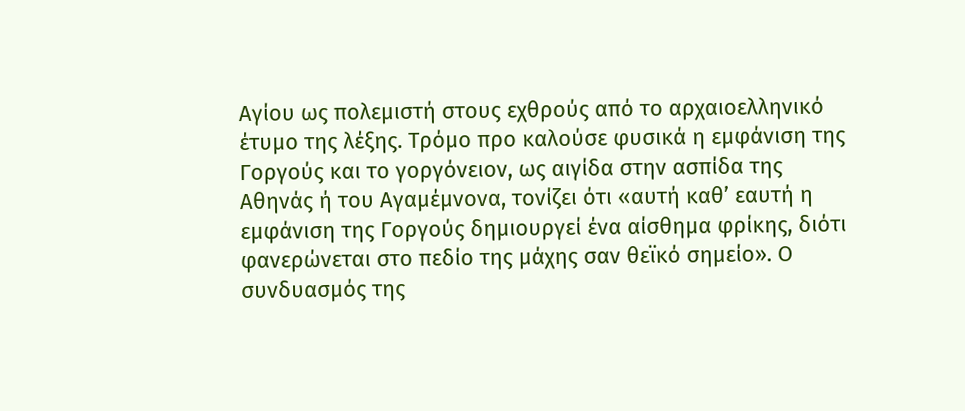Αγίου ως πολεμιστή στους εχθρούς από το αρχαιοελληνικό έτυμο της λέξης. Τρόμο προ καλούσε φυσικά η εμφάνιση της Γοργούς και το γοργόνειον, ως αιγίδα στην ασπίδα της Αθηνάς ή του Αγαμέμνονα, τονίζει ότι «αυτή καθ’ εαυτή η εμφάνιση της Γοργούς δημιουργεί ένα αίσθημα φρίκης, διότι φανερώνεται στο πεδίο της μάχης σαν θεϊκό σημείο». Ο συνδυασμός της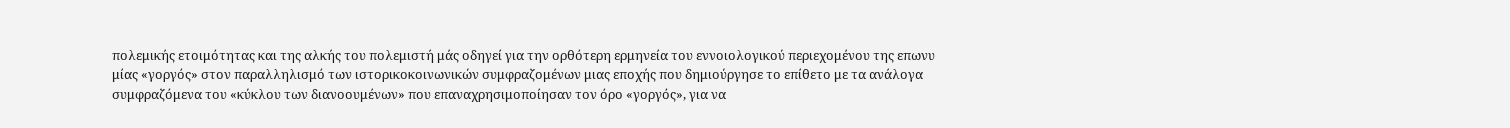πολεμικής ετοιμότητας και της αλκής του πολεμιστή μάς οδηγεί για την ορθότερη ερμηνεία του εννοιολογικού περιεχομένου της επωνυ μίας «γοργός» στον παραλληλισμό των ιστορικοκοινωνικών συμφραζομένων μιας εποχής που δημιούργησε το επίθετο με τα ανάλογα συμφραζόμενα του «κύκλου των διανοουμένων» που επαναχρησιμοποίησαν τον όρο «γοργός», για να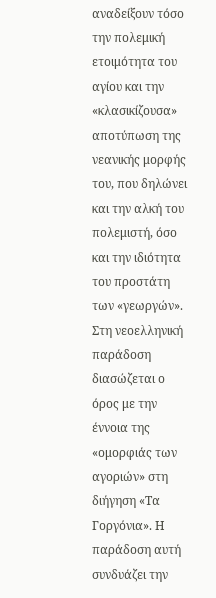αναδείξουν τόσο την πολεμική ετοιμότητα του αγίου και την «κλασικίζουσα» αποτύπωση της νεανικής μορφής του, που δηλώνει και την αλκή του πολεμιστή, όσο και την ιδιότητα του προστάτη των «γεωργών». Στη νεοελληνική παράδοση διασώζεται ο όρος με την έννοια της «ομορφιάς των αγοριών» στη διήγηση «Τα Γοργόνια». Η παράδοση αυτή συνδυάζει την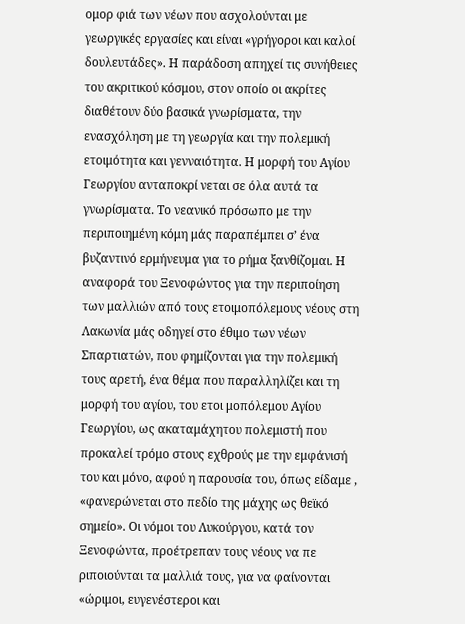ομορ φιά των νέων που ασχολούνται με γεωργικές εργασίες και είναι «γρήγοροι και καλοί δουλευτάδες». Η παράδοση απηχεί τις συνήθειες του ακριτικού κόσμου, στον οποίο οι ακρίτες διαθέτουν δύο βασικά γνωρίσματα, την ενασχόληση με τη γεωργία και την πολεμική ετοιμότητα και γενναιότητα. Η μορφή του Αγίου Γεωργίου ανταποκρί νεται σε όλα αυτά τα γνωρίσματα. Το νεανικό πρόσωπο με την περιποιημένη κόμη μάς παραπέμπει σ’ ένα βυζαντινό ερμήνευμα για το ρήμα ξανθίζομαι. Η αναφορά του Ξενοφώντος για την περιποίηση των μαλλιών από τους ετοιμοπόλεμους νέους στη Λακωνία μάς οδηγεί στο έθιμο των νέων Σπαρτιατών, που φημίζονται για την πολεμική τους αρετή, ένα θέμα που παραλληλίζει και τη μορφή του αγίου, του ετοι μοπόλεμου Αγίου Γεωργίου, ως ακαταμάχητου πολεμιστή που προκαλεί τρόμο στους εχθρούς με την εμφάνισή του και μόνο, αφού η παρουσία του, όπως είδαμε , «φανερώνεται στο πεδίο της μάχης ως θεϊκό σημείο». Οι νόμοι του Λυκούργου, κατά τον Ξενοφώντα, προέτρεπαν τους νέους να πε ριποιούνται τα μαλλιά τους, για να φαίνονται «ώριμοι, ευγενέστεροι και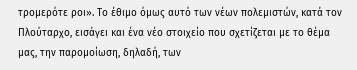τρομερότε ροι». Το έθιμο όμως αυτό των νέων πολεμιστών, κατά τον Πλούταρχο, εισάγει και ένα νέο στοιχείο που σχετίζεται με το θέμα μας, την παρομοίωση, δηλαδή, των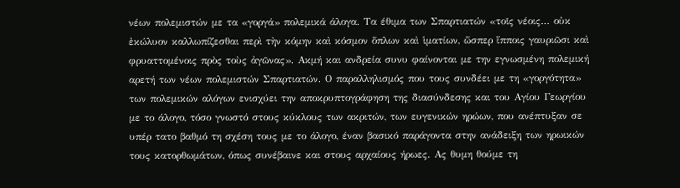νέων πολεμιστών με τα «γοργά» πολεμικά άλογα. Τα έθιμα των Σπαρτιατών «τοῖς νέοις... οὐκ ἐκώλυον καλλωπίζεσθαι περὶ τὴν κόμην καὶ κόσμον ὅπλων καὶ ἱματίων, ὥσπερ ἵπποις γαυριῶσι καὶ φρυαττομένοις πρὸς τοὺς ἀγῶνας». Ακμή και ανδρεία συνυ φαίνονται με την εγνωσμένη πολεμική αρετή των νέων πολεμιστών Σπαρτιατών. Ο παραλληλισμός που τους συνδέει με τη «γοργότητα» των πολεμικών αλόγων ενισχύει την αποκρυπτογράφηση της διασύνδεσης και του Αγίου Γεωργίου με το άλογο, τόσο γνωστό στους κύκλους των ακριτών, των ευγενικών ηρώων, που ανέπτυξαν σε υπέρ τατο βαθμό τη σχέση τους με το άλογο, έναν βασικό παράγοντα στην ανάδειξη των ηρωικών τους κατορθωμάτων, όπως συνέβαινε και στους αρχαίους ήρωες. Ας θυμη θούμε τη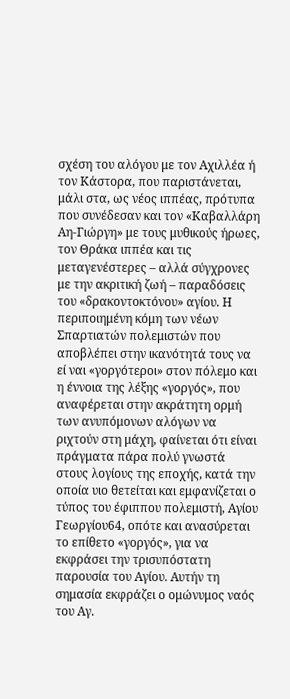σχέση του αλόγου με τον Αχιλλέα ή τον Κάστορα, που παριστάνεται, μάλι στα, ως νέος ιππέας, πρότυπα που συνέδεσαν και τον «Καβαλλάρη Αη-Γιώργη» με τους μυθικούς ήρωες, τον Θράκα ιππέα και τις μεταγενέστερες – αλλά σύγχρονες με την ακριτική ζωή – παραδόσεις του «δρακοντοκτόνου» αγίου. Η περιποιημένη κόμη των νέων Σπαρτιατών πολεμιστών που αποβλέπει στην ικανότητά τους να εί ναι «γοργότεροι» στον πόλεμο και η έννοια της λέξης «γοργός», που αναφέρεται στην ακράτητη ορμή των ανυπόμονων αλόγων να ριχτούν στη μάχη, φαίνεται ότι είναι πράγματα πάρα πολύ γνωστά στους λογίους της εποχής, κατά την οποία υιο θετείται και εμφανίζεται ο τύπος του έφιππου πολεμιστή, Αγίου Γεωργίου64, οπότε και ανασύρεται το επίθετο «γοργός», για να εκφράσει την τρισυπόστατη παρουσία του Αγίου. Αυτήν τη σημασία εκφράζει ο ομώνυμος ναός του Αγ.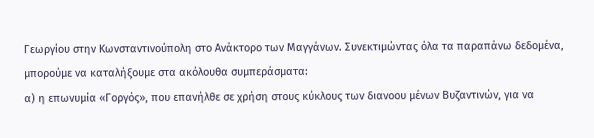Γεωργίου στην Κωνσταντινούπολη στο Ανάκτορο των Μαγγάνων. Συνεκτιμώντας όλα τα παραπάνω δεδομένα, μπορούμε να καταλήξουμε στα ακόλουθα συμπεράσματα:
α) η επωνυμία «Γοργός», που επανήλθε σε χρήση στους κύκλους των διανοου μένων Βυζαντινών, για να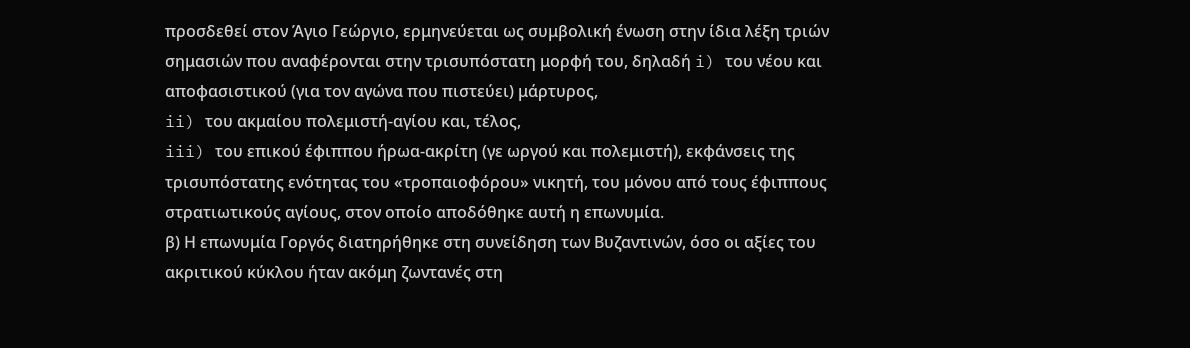προσδεθεί στον Άγιο Γεώργιο, ερμηνεύεται ως συμβολική ένωση στην ίδια λέξη τριών σημασιών που αναφέρονται στην τρισυπόστατη μορφή του, δηλαδή i) του νέου και αποφασιστικού (για τον αγώνα που πιστεύει) μάρτυρος,
ii) του ακμαίου πολεμιστή-αγίου και, τέλος,
iii) του επικού έφιππου ήρωα-ακρίτη (γε ωργού και πολεμιστή), εκφάνσεις της τρισυπόστατης ενότητας του «τροπαιοφόρου» νικητή, του μόνου από τους έφιππους στρατιωτικούς αγίους, στον οποίο αποδόθηκε αυτή η επωνυμία.
β) Η επωνυμία Γοργός διατηρήθηκε στη συνείδηση των Βυζαντινών, όσο οι αξίες του ακριτικού κύκλου ήταν ακόμη ζωντανές στη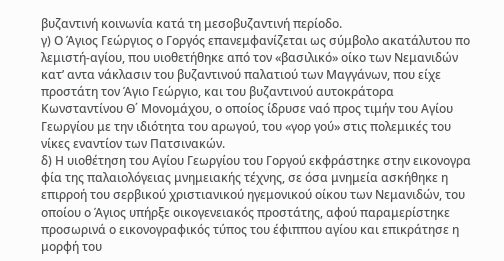βυζαντινή κοινωνία κατά τη μεσοβυζαντινή περίοδο.
γ) Ο Άγιος Γεώργιος ο Γοργός επανεμφανίζεται ως σύμβολο ακατάλυτου πο λεμιστή-αγίου, που υιοθετήθηκε από τον «βασιλικό» οίκο των Νεμανιδών κατ’ αντα νάκλασιν του βυζαντινού παλατιού των Μαγγάνων, που είχε προστάτη τον Άγιο Γεώργιο, και του βυζαντινού αυτοκράτορα Κωνσταντίνου Θ΄ Μονομάχου, ο οποίος ίδρυσε ναό προς τιμήν του Αγίου Γεωργίου με την ιδιότητα του αρωγού, του «γορ γού» στις πολεμικές του νίκες εναντίον των Πατσινακών.
δ) Η υιοθέτηση του Αγίου Γεωργίου του Γοργού εκφράστηκε στην εικονογρα φία της παλαιολόγειας μνημειακής τέχνης, σε όσα μνημεία ασκήθηκε η επιρροή του σερβικού χριστιανικού ηγεμονικού οίκου των Νεμανιδών, του οποίου ο Άγιος υπήρξε οικογενειακός προστάτης, αφού παραμερίστηκε προσωρινά ο εικονογραφικός τύπος του έφιππου αγίου και επικράτησε η μορφή του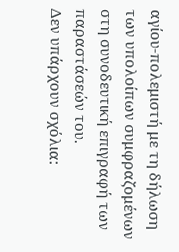αγίου-πολεμιστή με τη δήλωση των υπολοίπων συμφραζομένων στη συνοδευτική επιγραφή των παραστάσεών του.
Δεν υπάρχουν σχόλια: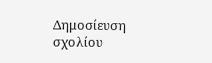Δημοσίευση σχολίου